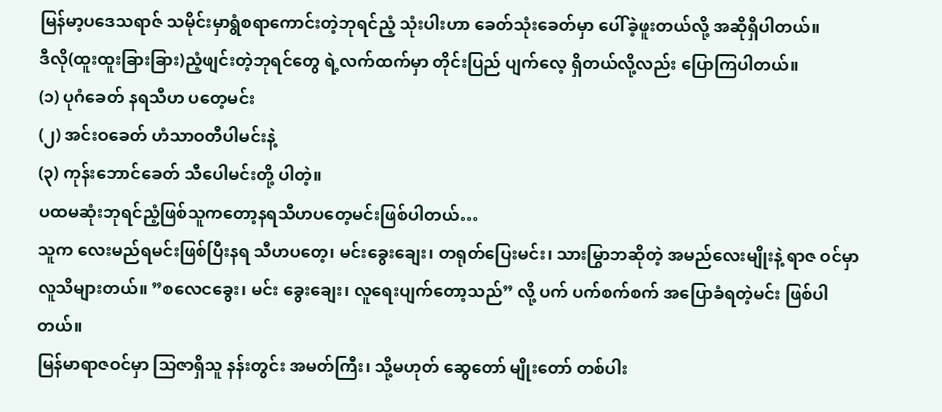မြန်မာ့ပဒေသရာဇ် သမိုင်းမှာရွံစရာကောင်းတဲ့ဘုရင်ညံ့ သုံးပါးဟာ ခေတ်သုံးခေတ်မှာ ပေါ်ခဲ့ဖူးတယ်လို့ အဆိုရှိပါတယ်။
ဒီလို(ထူးထူးခြားခြား)ညံ့ဖျင်းတဲ့ဘုရင်တွေ ရဲ့လက်ထက်မှာ တိုင်းပြည် ပျက်လေ့ ရှိတယ်လို့လည်း ပြောကြပါတယ်။
(၁) ပုဂံခေတ် နရသီဟ ပတေ့မင်း
(၂) အင်းဝခေတ် ဟံသာဝတီပါမင်းနဲ့
(၃) ကုန်းဘောင်ခေတ် သီပေါမင်းတို့ ပါတဲ့။
ပထမဆုံးဘုရင်ညံ့ဖြစ်သူကတော့နရသီဟပတေ့မင်းဖြစ်ပါတယ်…
သူက လေးမည်ရမင်းဖြစ်ပြီးနရ သီဟပတေ့၊ မင်းခွေးချေး၊ တရုတ်ပြေးမင်း၊ သားမြွာဘဆိုတဲ့ အမည်လေးမျိုးနဲ့ ရာဇ ဝင်မှာ လူသိများတယ်။ ”စလေငခွေး၊ မင်း ခွေးချေး၊ လူရေးပျက်တော့သည်” လို့ ပက် ပက်စက်စက် အပြောခံရတဲ့မင်း ဖြစ်ပါတယ်။
မြန်မာရာဇဝင်မှာ သြဇာရှိသူ နန်းတွင်း အမတ်ကြီး၊ သို့မဟုတ် ဆွေတော် မျိုးတော် တစ်ပါး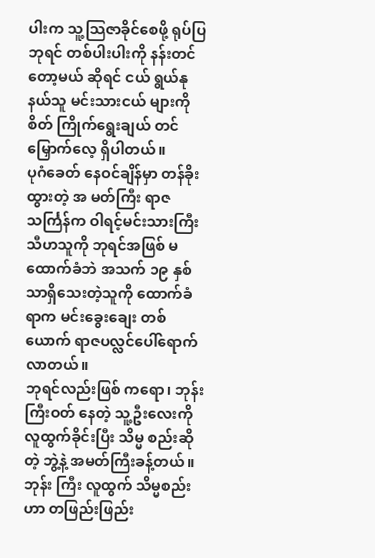ပါးက သူ့သြဇာခိုင်စေဖို့ ရုပ်ပြ ဘုရင် တစ်ပါးပါးကို နန်းတင်တော့မယ် ဆိုရင် ငယ် ရွယ်နုနယ်သူ မင်းသားငယ် များကို စိတ် ကြိုက်ရွေးချယ် တင်မြှောက်လေ့ ရှိပါတယ်။
ပုဂံခေတ် နေဝင်ချိန်မှာ တန်ခိုးထွားတဲ့ အ မတ်ကြီး ရာဇသင်္ကြန်က ဝါရင့်မင်းသားကြီး သီဟသူကို ဘုရင်အဖြစ် မထောက်ခံဘဲ အသက် ၁၉ နှစ် သာရှိသေးတဲ့သူကို ထောက်ခံရာက မင်းခွေးချေး တစ်ယောက် ရာဇပလ္လင်ပေါ်ရောက်လာတယ်။
ဘုရင်လည်းဖြစ် ကရော၊ ဘုန်းကြီးဝတ် နေတဲ့ သူ့ဦးလေးကို လူထွက်ခိုင်းပြီး သိမ္မ စည်းဆိုတဲ့ ဘွဲ့နဲ့ အမတ်ကြီးခန့်တယ်။
ဘုန်း ကြီး လူထွက် သိမ္မစည်းဟာ တဖြည်းဖြည်း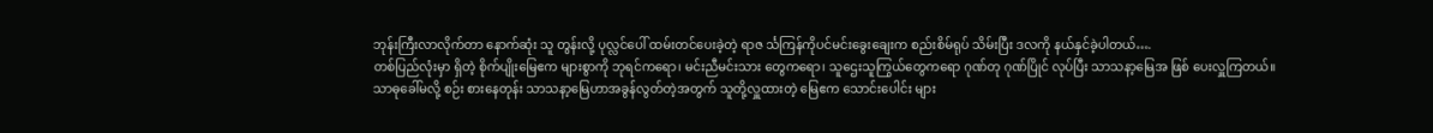ဘုန်းကြီးလာလိုက်တာ နောက်ဆုံး သူ တွန်းလို့ ပုလ္လင်ပေါ် ထမ်းတင်ပေးခဲ့တဲ့ ရာဇ င်္သကြန်ကိုပင်မင်းခွေးချေးက စည်းစိမ်ရုပ် သိမ်းပြီး ဒလကို နယ်နှင်ခဲ့ပါတယ်….
တစ်ပြည်လုံးမှာ ရှိတဲ့ စိုက်ပျိုးမြေဧက များစွာကို ဘုရင်ကရော၊ မင်းညီမင်းသား တွေကရော၊ သူဌေးသူကြွယ်တွေကရော ဂုဏ်တု ဂုဏ်ပြိုင် လုပ်ပြီး သာသနာ့မြေအ ဖြစ် ပေးလှူကြတယ်။
သာဓုခေါ်မလို့ စဉ်း စားနေတုန်း သာသနာ့မြေဟာအခွန်လွတ်တဲ့အတွက် သူတို့လှူထားတဲ့ မြေဧက သောင်းပေါင်း များ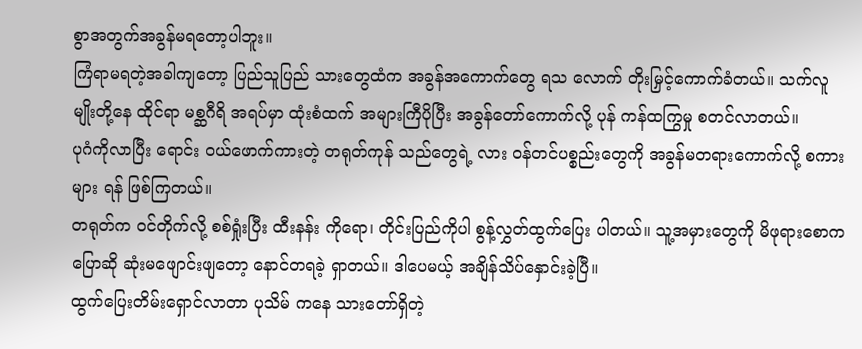စွာအတွက်အခွန်မရတော့ပါဘူး။
ကြံရာမရတဲ့အခါကျတော့ ပြည်သူပြည် သားတွေထံက အခွန်အကောက်တွေ ရသ လောက် တိုးမြှင့်ကောက်ခံတယ်။ သက်လူ မျိုးတို့နေ ထိုင်ရာ မစ္ဆဂီရိ အရပ်မှာ ထုံးစံထက် အများကြီပိုပြီး အခွန်တော်ကောက်လို့ ပုန် ကန်ထကြွမှု စတင်လာတယ်။
ပုဂံကိုလာပြီး ရောင်း ဝယ်ဖောက်ကားတဲ့ တရုတ်ကုန် သည်တွေရဲ့ လား ဝန်တင်ပစ္စည်းတွေကို အခွန်မတရားကောက်လို့ စကားများ ရန် ဖြစ်ကြတယ်။
တရုတ်က ဝင်တိုက်လို့ စစ်ရှုံးပြီး ထီးနန်း ကိုရော၊ တိုင်းပြည်ကိုပါ စွန့်လွှတ်ထွက်ပြေး ပါတယ်။ သူ့အမှားတွေကို မိဖုရားစောက ပြောဆို ဆုံးမဖျောင်းဖျတော့ နောင်တရခဲ့ ရှာတယ်။ ဒါပေမယ့် အချိန်သိပ်နှောင်းခဲ့ပြီ။
ထွက်ပြေးတိမ်းရှောင်လာတာ ပုသိမ် ကနေ သားတော်ရှိတဲ့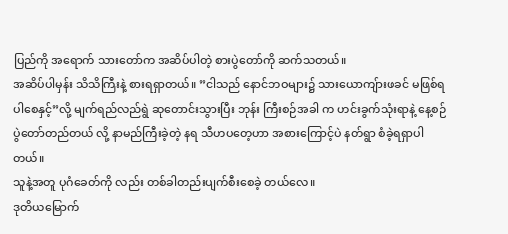ပြည်ကို အရောက် သားတော်က အဆိပ်ပါတဲ့ စားပွဲတော်ကို ဆက်သတယ်။
အဆိပ်ပါမှန်း သိသိကြီးနဲ့ စားရရှာတယ်။ ”ငါသည် နောင်ဘဝများ၌ သားယောကျ်ားဖခင် မဖြစ်ရပါစေနှင့်”လို့ မျက်ရည်လည်ရွဲ ဆုတောင်းသွားပြီး ဘုန်း ကြီးစဉ်အခါ က ဟင်းခွက်သုံးရာနဲ့ နေ့စဉ် ပွဲတော်တည်တယ် လို့ နာမည်ကြီးခဲ့တဲ့ နရ သီဟပတေ့ဟာ အစားကြောင့်ပဲ နတ်ရွာ စံခဲ့ရရှာပါတယ်။
သူနဲ့အတူ ပုဂံခေတ်ကို လည်း တစ်ခါတည်းပျက်စီးစေခဲ့ တယ်လေ။
ဒုတိယမြောက်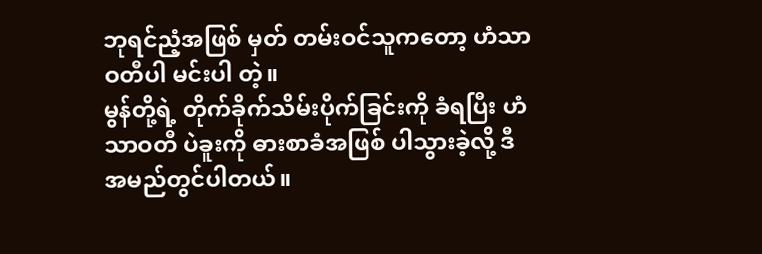ဘုရင်ညံ့အဖြစ် မှတ် တမ်းဝင်သူကတော့ ဟံသာဝတီပါ မင်းပါ တဲ့။
မွန်တို့ရဲ့ တိုက်ခိုက်သိမ်းပိုက်ခြင်းကို ခံရပြီး ဟံသာဝတီ ပဲခူးကို ဓားစာခံအဖြစ် ပါသွားခဲ့လို့ ဒီအမည်တွင်ပါတယ်။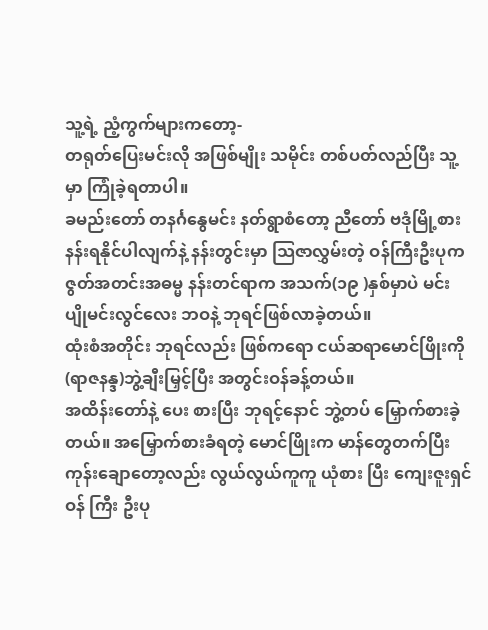သူ့ရဲ့ ညံ့ကွက်များကတော့-
တရုတ်ပြေးမင်းလို အဖြစ်မျိုး သမိုင်း တစ်ပတ်လည်ပြီး သူ့မှာ ကြုံခဲ့ရတာပါ။
ခမည်းတော် တနင်္ဂနွေမင်း နတ်ရွာစံတော့ ညီတော် ဗဒုံမြို့စား နန်းရနိုင်ပါလျက်နဲ့ နန်းတွင်းမှာ သြဇာလွှမ်းတဲ့ ဝန်ကြီးဦးပုက ဇွတ်အတင်းအဓမ္မ နန်းတင်ရာက အသက်(၁၉ )နှစ်မှာပဲ မင်းပျိုမင်းလွင်လေး ဘဝနဲ့ ဘုရင်ဖြစ်လာခဲ့တယ်။
ထုံးစံအတိုင်း ဘုရင်လည်း ဖြစ်ကရော ငယ်ဆရာမောင်ဖြိုးကို (ရာဇနန္ဒ)ဘွဲ့ချီးမြှင့်ပြီး အတွင်းဝန်ခန့်တယ်။
အထိန်းတော်နဲ့ ပေး စားပြီး ဘုရင့်နောင် ဘွဲ့တပ် မြှောက်စားခဲ့ တယ်။ အမြှောက်စားခံရတဲ့ မောင်ဖြိုးက မာန်တွေတက်ပြီး ကုန်းချောတော့လည်း လွယ်လွယ်ကူကူ ယုံစား ပြီး ကျေးဇူးရှင် ဝန် ကြီး ဦးပု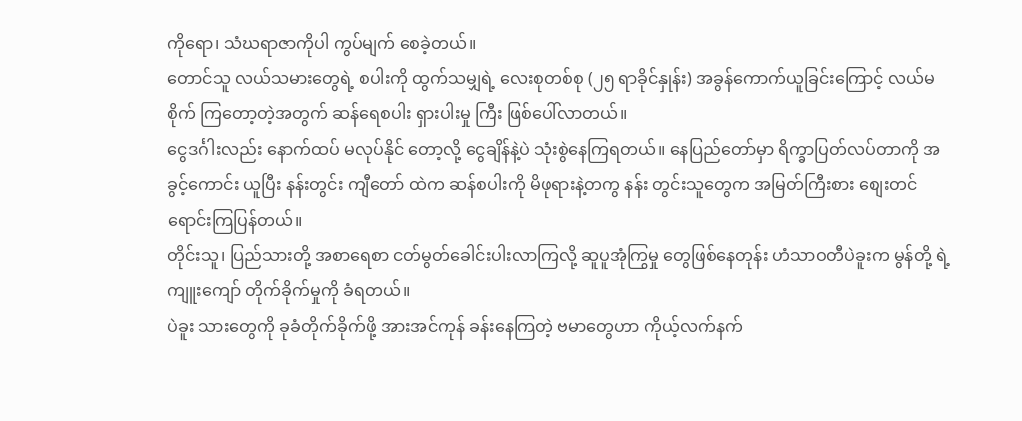ကိုရော၊ သံဃရာဇာကိုပါ ကွပ်မျက် စေခဲ့တယ်။
တောင်သူ လယ်သမားတွေရဲ့ စပါးကို ထွက်သမျှရဲ့ လေးစုတစ်စု (၂၅ ရာခိုင်နှုန်း) အခွန်ကောက်ယူခြင်းကြောင့် လယ်မစိုက် ကြတော့တဲ့အတွက် ဆန်ရေစပါး ရှားပါးမှု ကြီး ဖြစ်ပေါ်လာတယ်။
ငွေဒင်္ဂါးလည်း နောက်ထပ် မလုပ်နိုင် တော့လို့ ငွေချိန်နဲ့ပဲ သုံးစွဲနေကြရတယ်။ နေပြည်တော်မှာ ရိက္ခာပြတ်လပ်တာကို အခွင့်ကောင်း ယူပြီး နန်းတွင်း ကျီတော် ထဲက ဆန်စပါးကို မိဖုရားနဲ့တကွ နန်း တွင်းသူတွေက အမြတ်ကြီးစား စျေးတင် ရောင်းကြပြန်တယ်။
တိုင်းသူ၊ ပြည်သားတို့ အစာရေစာ ငတ်မွတ်ခေါင်းပါးလာကြလို့ ဆူပူအုံကြွမှု တွေဖြစ်နေတုန်း ဟံသာဝတီပဲခူးက မွန်တို့ ရဲ့ ကျူးကျော် တိုက်ခိုက်မှုကို ခံရတယ်။
ပဲခူး သားတွေကို ခုခံတိုက်ခိုက်ဖို့ အားအင်ကုန် ခန်းနေကြတဲ့ ဗမာတွေဟာ ကိုယ့်လက်နက်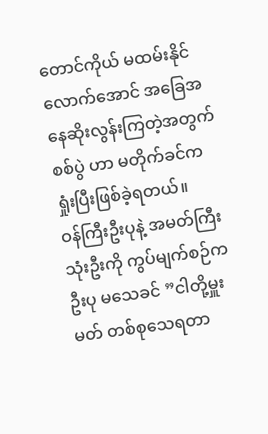တောင်ကိုယ် မထမ်းနိုင်လောက်အောင် အခြေအနေဆိုးလွန်းကြတဲ့အတွက် စစ်ပွဲ ဟာ မတိုက်ခင်က ရှုံးပြီးဖြစ်ခဲ့ရတယ်။
ဝန်ကြီးဦးပုနဲ့ အမတ်ကြီးသုံးဦးကို ကွပ်မျက်စဉ်က ဦးပု မသေခင် ”ငါတို့မှူးမတ် တစ်စုသေရတာ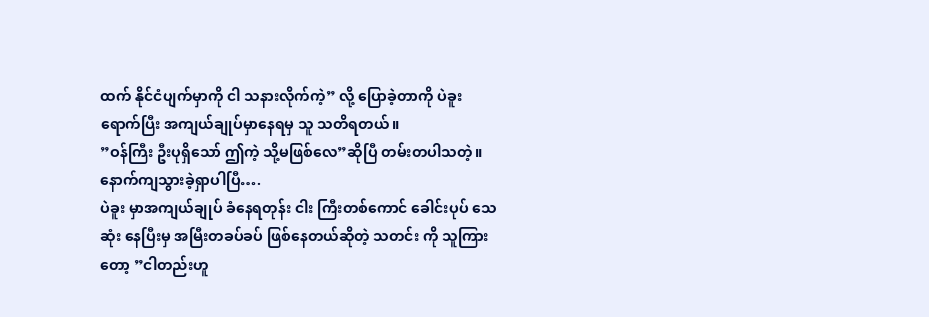ထက် နိုင်ငံပျက်မှာကို ငါ သနားလိုက်ကဲ့” လို့ ပြောခဲ့တာကို ပဲခူး ရောက်ပြီး အကျယ်ချုပ်မှာနေရမှ သူ သတိရတယ်။
”ဝန်ကြီး ဦးပုရှိသော် ဤကဲ့ သို့မဖြစ်လေ”ဆိုပြီ တမ်းတပါသတဲ့။ နောက်ကျသွားခဲ့ရှာပါပြီ….
ပဲခူး မှာအကျယ်ချုပ် ခံနေရတုန်း ငါး ကြီးတစ်ကောင် ခေါင်းပုပ် သေဆုံး နေပြီးမှ အမြီးတခပ်ခပ် ဖြစ်နေတယ်ဆိုတဲ့ သတင်း ကို သူကြားတော့ ”ငါတည်းဟူ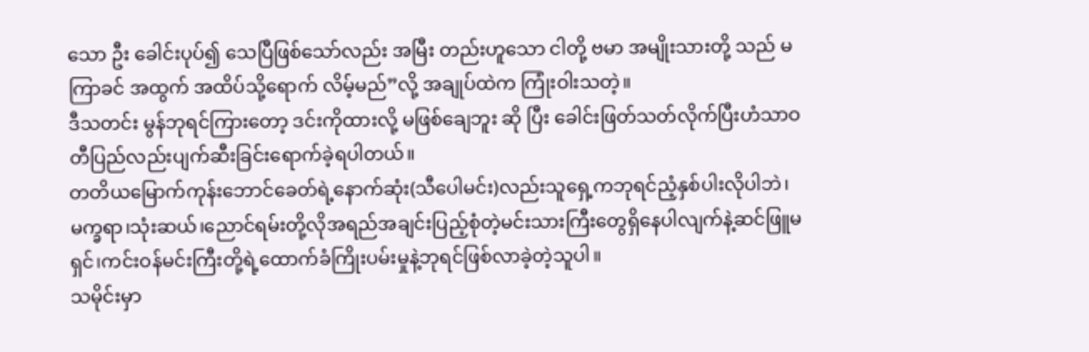သော ဦး ခေါင်းပုပ်၍ သေပြီဖြစ်သော်လည်း အမြီး တည်းဟူသော ငါတို့ ဗမာ အမျိုးသားတို့ သည် မကြာခင် အထွက် အထိပ်သို့ရောက် လိမ့်မည်”လို့ အချုပ်ထဲက ကြုံးဝါးသတဲ့။
ဒီသတင်း မွန်ဘုရင်ကြားတော့ ဒင်းကိုထားလို့ မဖြစ်ချေဘူး ဆို ပြီး ခေါင်းဖြတ်သတ်လိုက်ပြီးဟံသာဝတီပြည်လည်းပျက်ဆီးခြင်းရောက်ခဲ့ရပါတယ်။
တတိယမြောက်ကုန်းဘောင်ခေတ်ရဲ့နောက်ဆုံး(သီပေါမင်း)လည်းသူရှေ့ကဘုရင်ညံ့နှစ်ပါးလိုပါဘဲ၊
မက္ခရာ၊သုံးဆယ်၊ညောင်ရမ်းတို့လိုအရည်အချင်းပြည့်စုံတဲ့မင်းသားကြီးတွေရှိနေပါလျက်နဲ့ဆင်ဖြူမရှင်၊ကင်းဝန်မင်းကြီးတို့ရဲ့ထောက်ခံကြိုးပမ်းမှုနဲ့ဘုရင်ဖြစ်လာခဲ့တဲ့သူပါ။
သမိုင်းမှာ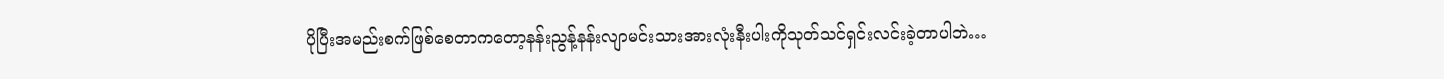ပိုပြီးအမည်းစက်ဖြစ်စေတာကတော့နန်းညွန့်နန်းလျာမင်းသားအားလုံးနီးပါးကိုသုတ်သင်ရှင်းလင်းခဲ့တာပါဘဲ…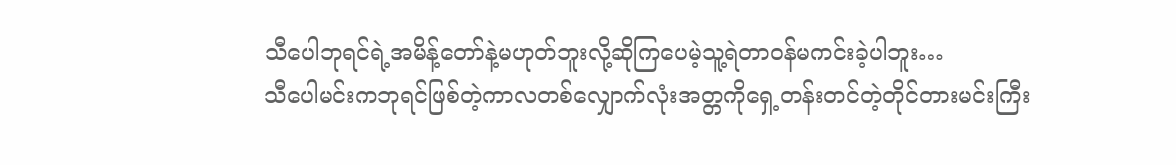သီပေါဘုရင်ရဲ့အမိန့်တော်နဲ့မဟုတ်ဘူးလို့ဆိုကြပေမဲ့သူ့ရဲတာဝန်မကင်းခဲ့ပါဘူး…
သီပေါမင်းကဘုရင်ဖြစ်တဲ့ကာလတစ်လျှောက်လုံးအတ္တကိုရှေ့တန်းတင်တဲ့တိုင်တားမင်းကြီး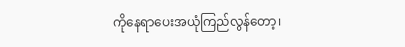ကိုနေရာပေးအယုံကြည်လွန်တော့၊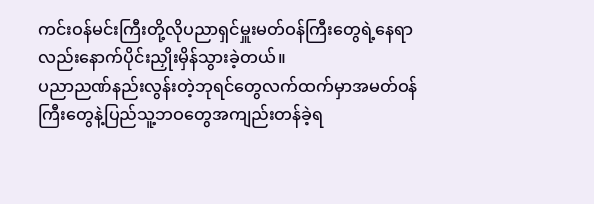ကင်းဝန်မင်းကြီးတို့လိုပညာရှင်မှူးမတ်ဝန်ကြီးတွေရဲ့နေရာလည်းနောက်ပိုင်းညှိုးမှိန်သွားခဲ့တယ်။
ပညာညဏ်နည်းလွန်းတဲ့ဘုရင်တွေလက်ထက်မှာအမတ်ဝန်ကြီးတွေနဲ့ပြည်သူ့ဘဝတွေအကျည်းတန်ခဲ့ရ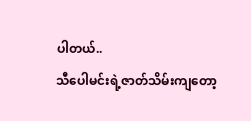ပါတယ်..
သီပေါမင်းရဲ့ဇာတ်သိမ်းကျတော့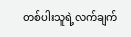တစ်ပါးသူရဲ့လက်ချက်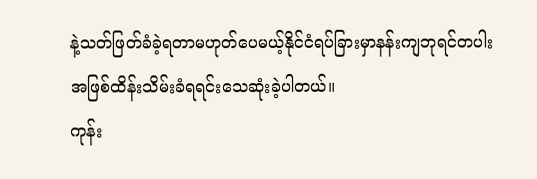နဲ့သတ်ဖြတ်ခံခဲ့ရတာမဟုတ်ပေမယ့်နိုင်ငံရပ်ခြားမှာနန်းကျဘုရင်တပါးအဖြစ်ထိန်းသိမ်းခံရရင်းသေဆုံးခဲ့ပါတယ်။
ကုန်း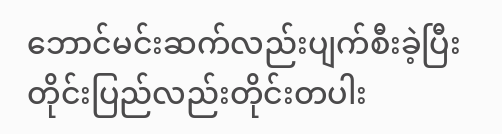ဘောင်မင်းဆက်လည်းပျက်စီးခဲ့ပြီးတိုင်းပြည်လည်းတိုင်းတပါး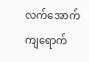လက်အောက်ကျရောက်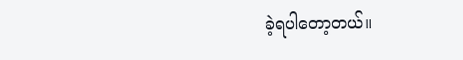ခဲ့ရပါတော့တယ်။